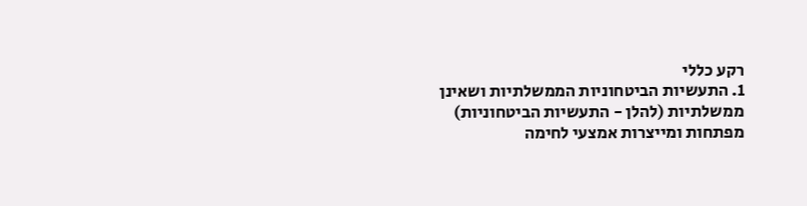רקע כללי
1. התעשיות הביטחוניות הממשלתיות ושאינן ממשלתיות (להלן - התעשיות הביטחוניות) מפתחות ומייצרות אמצעי לחימה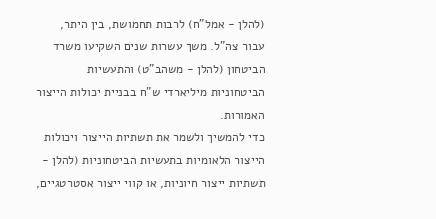(להלן - אמל"ח) לרבות תחמושת, בין היתר, עבור צה"ל. משך עשרות שנים השקיעו משרד הביטחון (להלן - משהב"ט) והתעשיות הביטחוניות מיליארדי ש"ח בבניית יכולות הייצור האמורות.
כדי להמשיך ולשמר את תשתיות הייצור ויכולות הייצור הלאומיות בתעשיות הביטחוניות (להלן - תשתיות ייצור חיוניות, או קווי ייצור אסטרטגיים,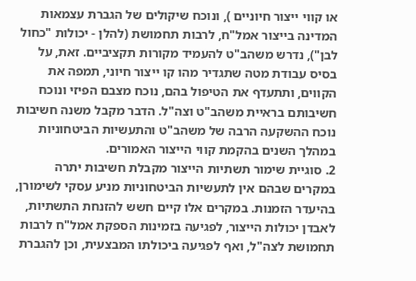או קווי ייצור חיוניים ), ונוכח שיקולים של הגברת עצמאות המדינה בייצור אמל"ח, לרבות תחמושת (להלן - יכולות "כחול לבן"), נדרש משהב"ט להעמיד מקורות תקציביים. זאת, על בסיס עבודת מטה שתגדיר מהו קו ייצור חיוני, תמפה את הקווים, ותתעדף את הטיפול בהם, נוכח מצבם הפיזי ונוכח חשיבותם בראיית משהב"ט וצה"ל. הדבר מקבל משנה חשיבות נוכח ההשקעה הרבה של משהב"ט והתעשיות הביטחוניות במהלך השנים בהקמת קווי הייצור האמורים.
2. סוגיית שימור תשתיות הייצור מקבלת חשיבות יתרה במקרים שבהם אין לתעשיות הביטחוניות מניע עסקי לשימורן, בהיעדר הזמנות. במקרים אלו קיים חשש להזנחת התשתיות, לאבדן יכולות הייצור, לפגיעה בזמינות הספקת אמל"ח לרבות תחמושת לצה"ל, ואף לפגיעה ביכולתו המבצעית, וכן להגברת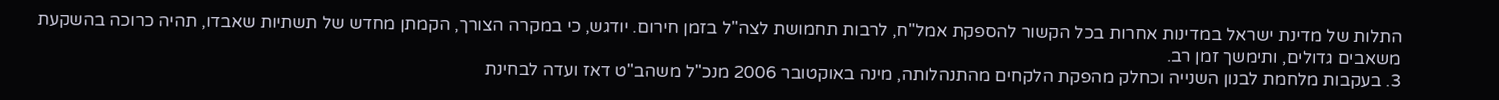התלות של מדינת ישראל במדינות אחרות בכל הקשור להספקת אמל"ח, לרבות תחמושת לצה"ל בזמן חירום. יודגש, כי במקרה הצורך, הקמתן מחדש של תשתיות שאבדו, תהיה כרוכה בהשקעת משאבים גדולים, ותימשך זמן רב.
3. בעקבות מלחמת לבנון השנייה וכחלק מהפקת הלקחים מהתנהלותה, מינה באוקטובר 2006 מנכ"ל משהב"ט דאז ועדה לבחינת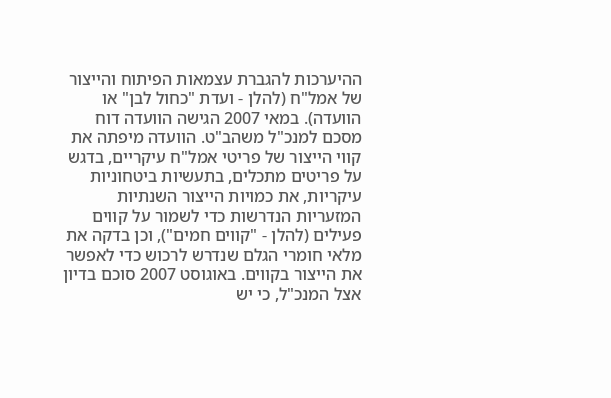ההיערכות להגברת עצמאות הפיתוח והייצור של אמל"ח (להלן - ועדת "כחול לבן" או הוועדה). במאי 2007 הגישה הוועדה דוח מסכם למנכ"ל משהב"ט. הוועדה מיפתה את קווי הייצור של פריטי אמל"ח עיקריים, בדגש על פריטים מתכלים, בתעשיות ביטחוניות עיקריות, את כמויות הייצור השנתיות המזעריות הנדרשות כדי לשמור על קווים פעילים (להלן - "קווים חמים"), וכן בדקה את מלאי חומרי הגלם שנדרש לרכוש כדי לאפשר את הייצור בקווים. באוגוסט 2007 סוכם בדיון אצל המנכ"ל, כי יש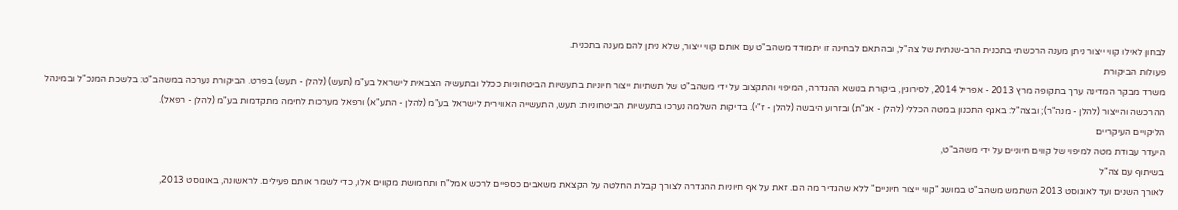לבחון לאילו קווי ייצור ניתן מענה הרכשתי בתכנית הרב-שנתית של צה"ל, ובהתאם לבחינה זו יתמודד משהב"ט עם אותם קווי ייצור, שלא ניתן להם מענה בתכנית.
פעולות הביקורת
משרד מבקר המדינה ערך בתקופה מרץ 2013 - אפריל 2014, לסירוגין, ביקורת בנושא ההגדרה, המיפוי והתקצוב על ידי משהב"ט של תשתיות ייצור חיוניות בתעשיות הביטחוניות ככלל ובתעשיה הצבאית לישראל בע"מ (תעש) (להלן - תעש) בפרט. הביקורת נערכה במשהב"ט: בלשכת המנכ"ל ובמינהל ההרכשה והייצור (להלן - מנה"ר); ובצה"ל: באגף התכנון במטה הכללי (להלן - אג"ת) ובזרוע היבשה (להלן - ז"י). בדיקות השלמה נערכו בתעשיות הביטחוניות: תעש, התעשייה האווירית לישראל בע"מ (להלן - התע"א) ורפאל מערכות לחימה מתקדמות בע"מ (להלן - רפאל).
הליקויים העיקריים
היעדר עבודת מטה למיפוי של קווים חיוניים על ידי משהב"ט,
בשיתוף עם צה"ל
לאורך השנים ועד לאוגוסט 2013 השתמש משהב"ט במושג "קווי ייצור חיוניים" ללא שהגדיר מה הם. זאת על אף חיוניות ההגדרה לצורך קבלת החלטה על הקצאת משאבים כספיים לרכש אמל"ח ותחמושת מקווים אלו, כדי לשמר אותם פעילים. לראשונה, באוגוסט 2013,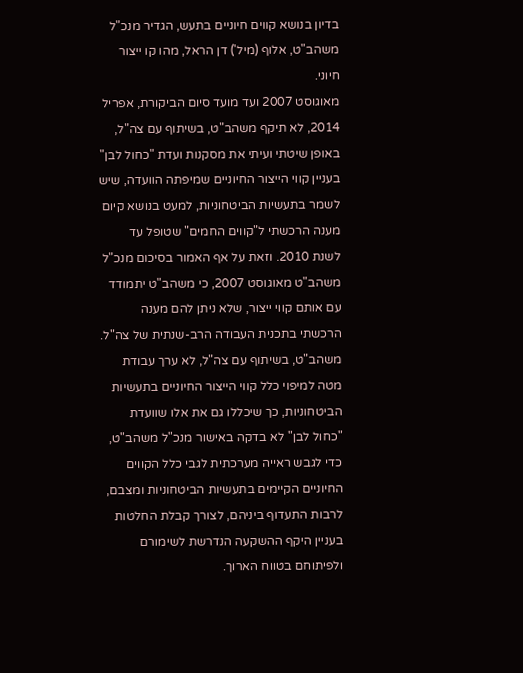בדיון בנושא קווים חיוניים בתעש, הגדיר מנכ"ל משהב"ט, אלוף (מיל') דן הראל, מהו קו ייצור חיוני.
מאוגוסט 2007 ועד מועד סיום הביקורת, אפריל 2014, לא תיקף משהב"ט, בשיתוף עם צה"ל, באופן שיטתי ועיתי את מסקנות ועדת "כחול לבן" בעניין קווי הייצור החיוניים שמיפתה הוועדה, שיש לשמר בתעשיות הביטחוניות, למעט בנושא קיום מענה הרכשתי ל"קווים החמים" שטופל עד לשנת 2010. וזאת על אף האמור בסיכום מנכ"ל משהב"ט מאוגוסט 2007, כי משהב"ט יתמודד עם אותם קווי ייצור, שלא ניתן להם מענה הרכשתי בתכנית העבודה הרב-שנתית של צה"ל.
משהב"ט, בשיתוף עם צה"ל, לא ערך עבודת מטה למיפוי כלל קווי הייצור החיוניים בתעשיות הביטחוניות, כך שיכללו גם את אלו שוועדת "כחול לבן" לא בדקה באישור מנכ"ל משהב"ט, כדי לגבש ראייה מערכתית לגבי כלל הקווים החיוניים הקיימים בתעשיות הביטחוניות ומצבם, לרבות התעדוף ביניהם, לצורך קבלת החלטות בעניין היקף ההשקעה הנדרשת לשימורם ולפיתוחם בטווח הארוך.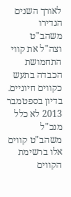לאורך השנים הגדירו משהב"ט וצה"ל את קווי התחמושת הכבדה בתעש כקווים חיוניים. בדיון בספטמבר 2013 לא כלל מנכ"ל משהב"ט קווים אלו ברשימת הקווים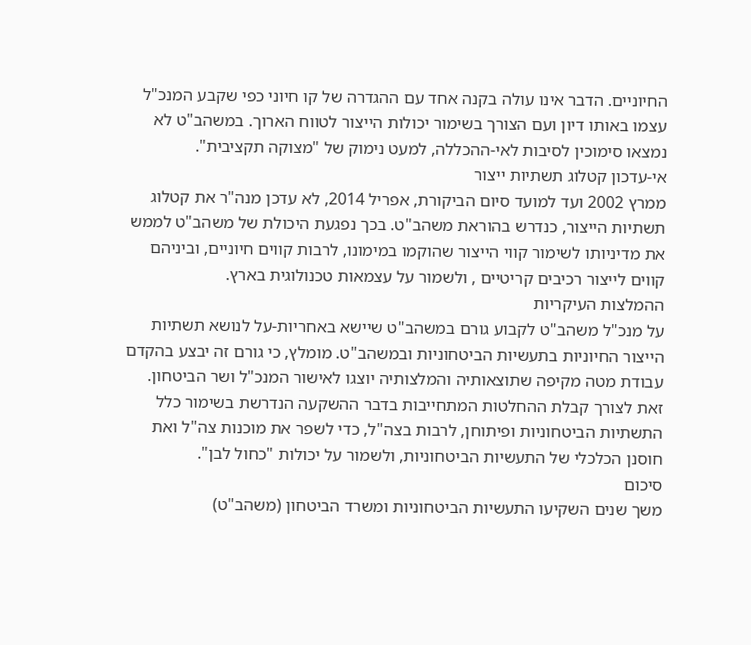החיוניים. הדבר אינו עולה בקנה אחד עם ההגדרה של קו חיוני כפי שקבע המנכ"ל עצמו באותו דיון ועם הצורך בשימור יכולות הייצור לטווח הארוך. במשהב"ט לא נמצאו סימוכין לסיבות לאי-ההכללה, למעט נימוק של "מצוקה תקציבית".
אי-עדכון קטלוג תשתיות ייצור
ממרץ 2002 ועד למועד סיום הביקורת, אפריל 2014, לא עדכן מנה"ר את קטלוג תשתיות הייצור, כנדרש בהוראת משהב"ט. בכך נפגעת היכולת של משהב"ט לממש את מדיניותו לשימור קווי הייצור שהוקמו במימונו, לרבות קווים חיוניים, וביניהם קווים לייצור רכיבים קריטיים , ולשמור על עצמאות טכנולוגית בארץ.
ההמלצות העיקריות
על מנכ"ל משהב"ט לקבוע גורם במשהב"ט שיישא באחריות-על לנושא תשתיות הייצור החיוניות בתעשיות הביטחוניות ובמשהב"ט. מומלץ, כי גורם זה יבצע בהקדם עבודת מטה מקיפה שתוצאותיה והמלצותיה יוצגו לאישור המנכ"ל ושר הביטחון. זאת לצורך קבלת ההחלטות המתחייבות בדבר ההשקעה הנדרשת בשימור כלל התשתיות הביטחוניות ופיתוחן, לרבות בצה"ל, כדי לשפר את מוכנות צה"ל ואת חוסנן הכלכלי של התעשיות הביטחוניות, ולשמור על יכולות "כחול לבן".
סיכום
משך שנים השקיעו התעשיות הביטחוניות ומשרד הביטחון (משהב"ט)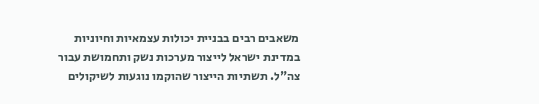משאבים רבים בבניית יכולות עצמאיות וחיוניות במדינת ישראל לייצור מערכות נשק ותחמושת עבור צה"ל. תשתיות הייצור שהוקמו נוגעות לשיקולים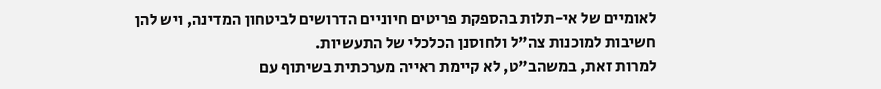לאומיים של אי-תלות בהספקת פריטים חיוניים הדרושים לביטחון המדינה, ויש להן חשיבות למוכנות צה"ל ולחוסנן הכלכלי של התעשיות.
למרות זאת, במשהב"ט, לא קיימת ראייה מערכתית בשיתוף עם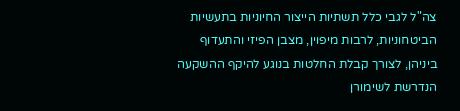צה"ל לגבי כלל תשתיות הייצור החיוניות בתעשיות הביטחוניות, לרבות מיפוין, מצבן הפיזי והתעדוף ביניהן, לצורך קבלת החלטות בנוגע להיקף ההשקעה הנדרשת לשימורן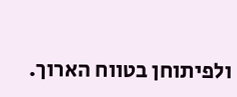ולפיתוחן בטווח הארוך.